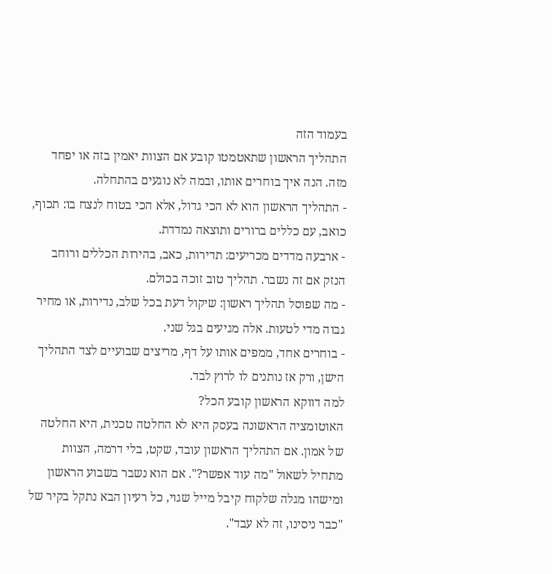בעמוד הזה
התהליך הראשון שתאטמטו קובע אם הצוות יאמין בזה או יפחד מזה. הנה איך בוחרים אותו, ובמה לא נוגעים בהתחלה.
- התהליך הראשון הוא לא הכי גדול, אלא הכי בטוח לנצח בו: תכוף, כואב, עם כללים ברורים ותוצאה נמדדת.
- ארבעה מדדים מכריעים: תדירות, כאב, בהירות הכללים ורוחב הנזק אם זה נשבר. תהליך טוב זוכה בכולם.
- מה שפוסל תהליך ראשון: שיקול דעת בכל שלב, נדירות, או מחיר גבוה מדי לטעות. אלה מגיעים בגל שני.
- בוחרים אחד, ממפים אותו על דף, מריצים שבועיים לצד התהליך הישן, ורק אז נותנים לו לרוץ לבד.
למה דווקא הראשון קובע הכל?
האוטומציה הראשונה בעסק היא לא החלטה טכנית, היא החלטה של אמון. אם התהליך הראשון עובד, שקט, בלי דרמה, הצוות מתחיל לשאול "מה עוד אפשר?". אם הוא נשבר בשבוע הראשון ומישהו מגלה שלקוח קיבל מייל שגוי, כל רעיון הבא נתקל בקיר של "כבר ניסינו, זה לא עבד".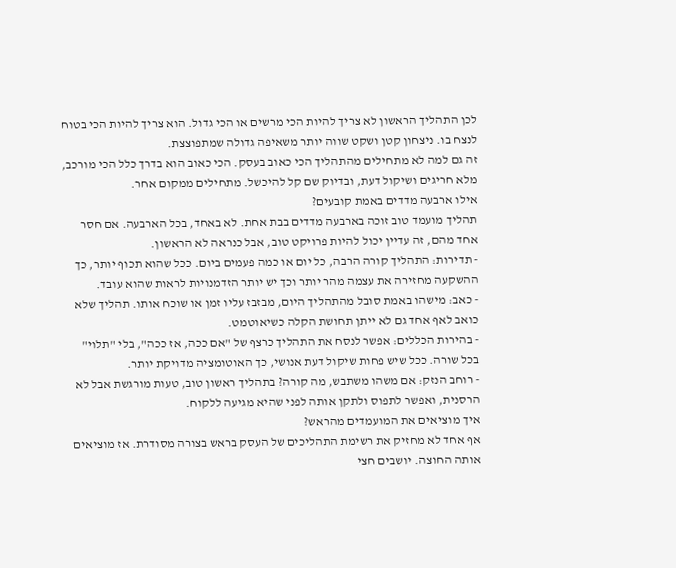לכן התהליך הראשון לא צריך להיות הכי מרשים או הכי גדול. הוא צריך להיות הכי בטוח לנצח בו. ניצחון קטן ושקט שווה יותר משאיפה גדולה שמתפוצצת.
זה גם למה לא מתחילים מהתהליך הכי כאוב בעסק. הכי כאוב הוא בדרך כלל הכי מורכב, מלא חריגים ושיקול דעת, ובדיוק שם קל להיכשל. מתחילים ממקום אחר.
אילו ארבעה מדדים באמת קובעים?
תהליך מועמד טוב זוכה בארבעה מדדים בבת אחת. לא באחד, בכל הארבעה. אם חסר אחד מהם, זה עדיין יכול להיות פרויקט טוב, אבל כנראה לא הראשון.
- תדירות: התהליך קורה הרבה, כל יום או כמה פעמים ביום. ככל שהוא תכוף יותר, כך ההשקעה מחזירה את עצמה מהר יותר וכך יש יותר הזדמנויות לראות שהוא עובד.
- כאב: מישהו באמת סובל מהתהליך היום, מבזבז עליו זמן או שוכח אותו. תהליך שלא כואב לאף אחד גם לא ייתן תחושת הקלה כשיאוטמט.
- בהירות הכללים: אפשר לנסח את התהליך כרצף של "אם ככה, אז ככה", בלי "תלוי" בכל שורה. ככל שיש פחות שיקול דעת אנושי, כך האוטומציה מדויקת יותר.
- רוחב הנזק: אם משהו משתבש, מה קורה? בתהליך ראשון טוב, טעות מורגשת אבל לא הרסנית, ואפשר לתפוס ולתקן אותה לפני שהיא מגיעה ללקוח.
איך מוציאים את המועמדים מהראש?
אף אחד לא מחזיק את רשימת התהליכים של העסק בראש בצורה מסודרת. אז מוציאים אותה החוצה. יושבים חצי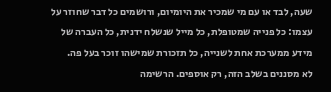שעה, לבד או עם מי שמכיר את היומיום, ורושמים כל דבר שחוזר על עצמו: כל פנייה שמטופלת, כל מייל שנשלח ידנית, כל העברה של מידע ממערכת אחת לשנייה, כל תזכורת שמישהו זוכר בעל פה.
לא מסננים בשלב הזה, רק אוספים. הרשימה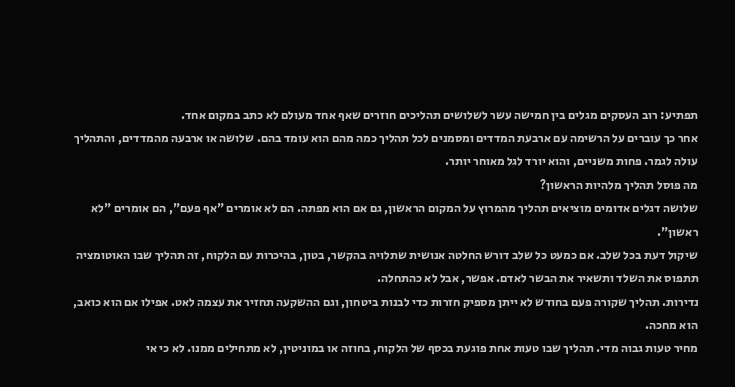תפתיע: רוב העסקים מגלים בין חמישה עשר לשלושים תהליכים חוזרים שאף אחד מעולם לא כתב במקום אחד.
אחר כך עוברים על הרשימה עם ארבעת המדדים ומסמנים לכל תהליך כמה מהם הוא עומד בהם. שלושה או ארבעה מהמדדים, והתהליך עולה לגמר. פחות משניים, והוא יורד לגל מאוחר יותר.
מה פוסל תהליך מלהיות הראשון?
שלושה דגלים אדומים מוציאים תהליך מהמרוץ על המקום הראשון, גם אם הוא מפתה. הם לא אומרים "אף פעם", הם אומרים "לא ראשון".
שיקול דעת בכל שלב. אם כמעט כל שלב דורש החלטה אנושית שתלויה בהקשר, בטון, בהיכרות עם הלקוח, זה תהליך שבו האוטומציה תתפוס את השלד ותשאיר את הבשר לאדם. אפשר, אבל לא כהתחלה.
נדירות. תהליך שקורה פעם בחודש לא ייתן מספיק חזרות כדי לבנות ביטחון, וגם ההשקעה תחזיר את עצמה לאט. אפילו אם הוא כואב, הוא מחכה.
מחיר טעות גבוה מדי. תהליך שבו טעות אחת פוגעת בכסף של הלקוח, בחוזה או במוניטין, לא מתחילים ממנו. לא כי אי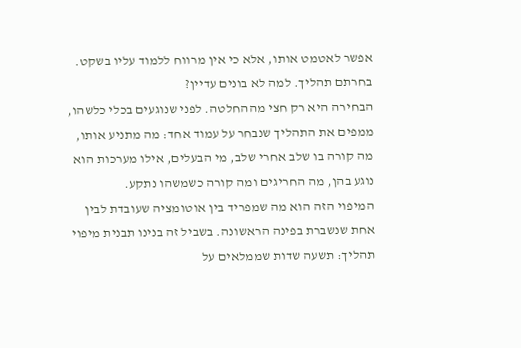אפשר לאטמט אותו, אלא כי אין מרווח ללמוד עליו בשקט.
בחרתם תהליך. למה לא בונים עדיין?
הבחירה היא רק חצי מההחלטה. לפני שנוגעים בכלי כלשהו, ממפים את התהליך שנבחר על עמוד אחד: מה מתניע אותו, מה קורה בו שלב אחרי שלב, מי הבעלים, אילו מערכות הוא נוגע בהן, מה החריגים ומה קורה כשמשהו נתקע.
המיפוי הזה הוא מה שמפריד בין אוטומציה שעובדת לבין אחת שנשברת בפינה הראשונה. בשביל זה בנינו תבנית מיפוי תהליך: תשעה שדות שממלאים על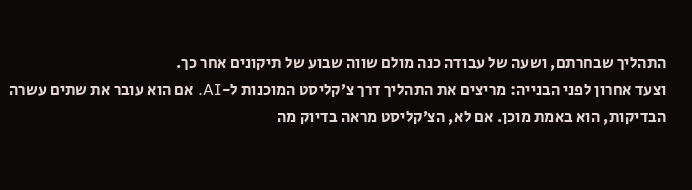התהליך שבחרתם, ושעה של עבודה כנה מולם שווה שבוע של תיקונים אחר כך.
וצעד אחרון לפני הבנייה: מריצים את התהליך דרך צ׳קליסט המוכנות ל-AI. אם הוא עובר את שתים עשרה הבדיקות, הוא באמת מוכן. אם לא, הצ׳קליסט מראה בדיוק מה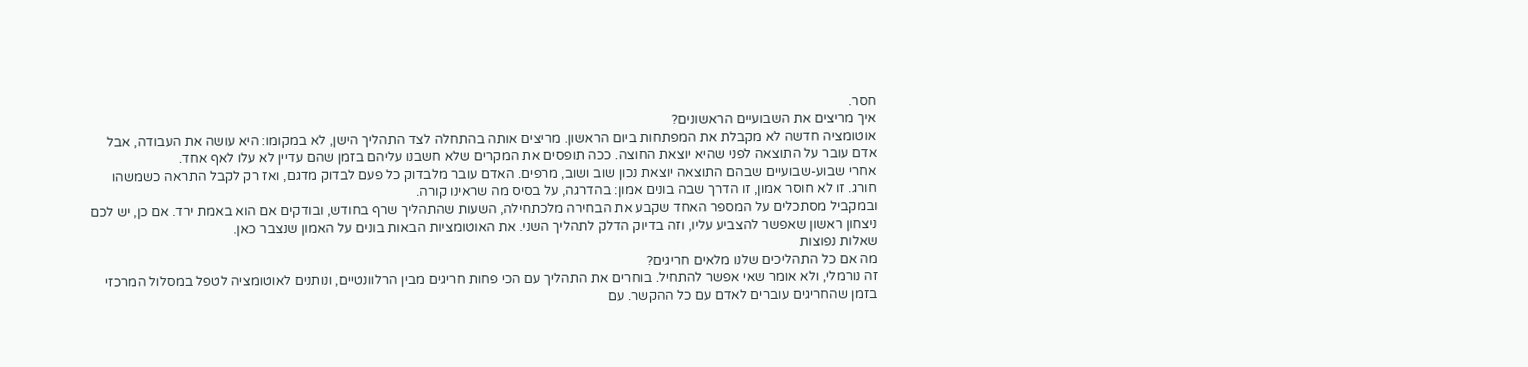חסר.
איך מריצים את השבועיים הראשונים?
אוטומציה חדשה לא מקבלת את המפתחות ביום הראשון. מריצים אותה בהתחלה לצד התהליך הישן, לא במקומו: היא עושה את העבודה, אבל אדם עובר על התוצאה לפני שהיא יוצאת החוצה. ככה תופסים את המקרים שלא חשבנו עליהם בזמן שהם עדיין לא עלו לאף אחד.
אחרי שבוע-שבועיים שבהם התוצאה יוצאת נכון שוב ושוב, מרפים. האדם עובר מלבדוק כל פעם לבדוק מדגם, ואז רק לקבל התראה כשמשהו חורג. זו לא חוסר אמון, זו הדרך שבה בונים אמון: בהדרגה, על בסיס מה שראינו קורה.
ובמקביל מסתכלים על המספר האחד שקבע את הבחירה מלכתחילה, השעות שהתהליך שרף בחודש, ובודקים אם הוא באמת ירד. אם כן, יש לכם ניצחון ראשון שאפשר להצביע עליו, וזה בדיוק הדלק לתהליך השני. את האוטומציות הבאות בונים על האמון שנצבר כאן.
שאלות נפוצות
מה אם כל התהליכים שלנו מלאים חריגים?
זה נורמלי, ולא אומר שאי אפשר להתחיל. בוחרים את התהליך עם הכי פחות חריגים מבין הרלוונטיים, ונותנים לאוטומציה לטפל במסלול המרכזי בזמן שהחריגים עוברים לאדם עם כל ההקשר. עם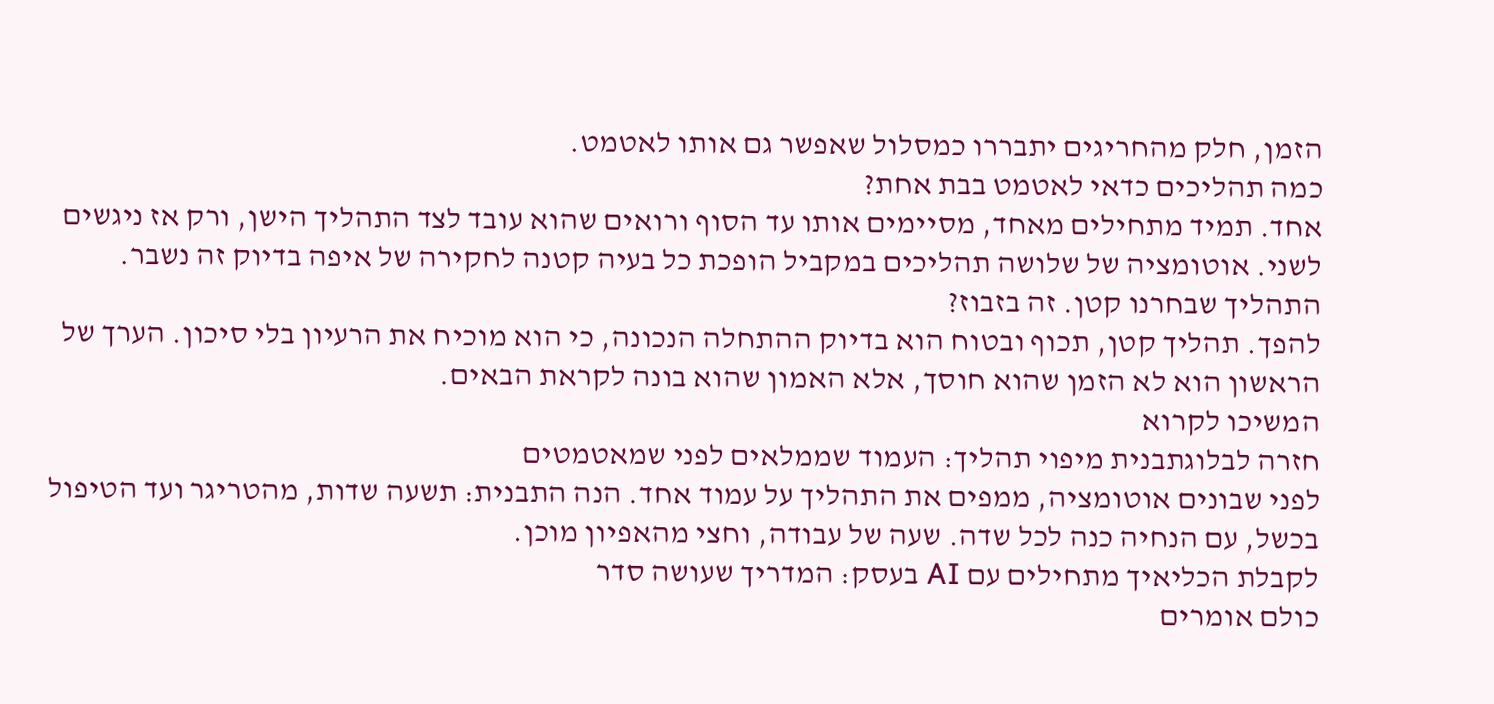הזמן, חלק מהחריגים יתבררו כמסלול שאפשר גם אותו לאטמט.
כמה תהליכים כדאי לאטמט בבת אחת?
אחד. תמיד מתחילים מאחד, מסיימים אותו עד הסוף ורואים שהוא עובד לצד התהליך הישן, ורק אז ניגשים לשני. אוטומציה של שלושה תהליכים במקביל הופכת כל בעיה קטנה לחקירה של איפה בדיוק זה נשבר.
התהליך שבחרנו קטן. זה בזבוז?
להפך. תהליך קטן, תכוף ובטוח הוא בדיוק ההתחלה הנכונה, כי הוא מוכיח את הרעיון בלי סיכון. הערך של הראשון הוא לא הזמן שהוא חוסך, אלא האמון שהוא בונה לקראת הבאים.
המשיכו לקרוא
חזרה לבלוגתבנית מיפוי תהליך: העמוד שממלאים לפני שמאטמטים
לפני שבונים אוטומציה, ממפים את התהליך על עמוד אחד. הנה התבנית: תשעה שדות, מהטריגר ועד הטיפול בכשל, עם הנחיה כנה לכל שדה. שעה של עבודה, וחצי מהאפיון מוכן.
לקבלת הכליאיך מתחילים עם AI בעסק: המדריך שעושה סדר
כולם אומרים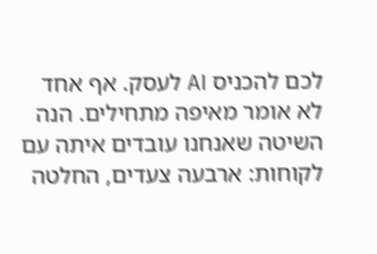לכם להכניס AI לעסק. אף אחד לא אומר מאיפה מתחילים. הנה השיטה שאנחנו עובדים איתה עם לקוחות: ארבעה צעדים, החלטה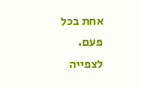אחת בכל פעם.
לצפייה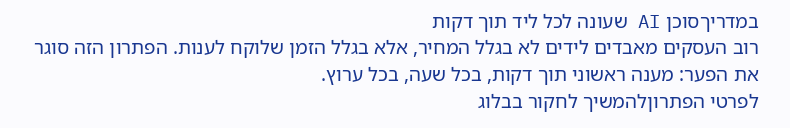במדריךסוכן AI שעונה לכל ליד תוך דקות
רוב העסקים מאבדים לידים לא בגלל המחיר, אלא בגלל הזמן שלוקח לענות. הפתרון הזה סוגר את הפער: מענה ראשוני תוך דקות, בכל שעה, בכל ערוץ.
לפרטי הפתרוןלהמשיך לחקור בבלוג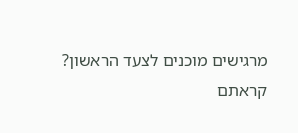מרגישים מוכנים לצעד הראשון?
קראתם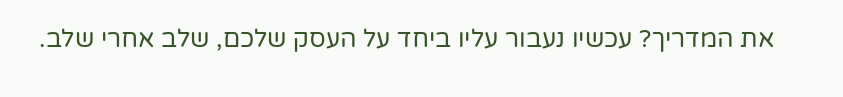את המדריך? עכשיו נעבור עליו ביחד על העסק שלכם, שלב אחרי שלב.